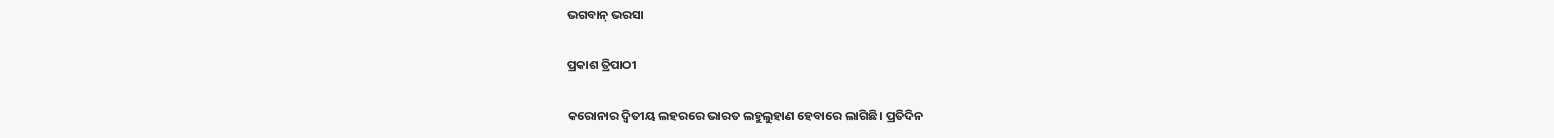ଭଗବାନ୍‌ ଭରସା

ପ୍ରକାଶ ତ୍ରିପାଠୀ

କରୋନାର ଦ୍ୱିତୀୟ ଲହରରେ ଭାରତ ଲହୁଲୁହାଣ ହେବାରେ ଲାଗିଛି। ପ୍ରତିଦିନ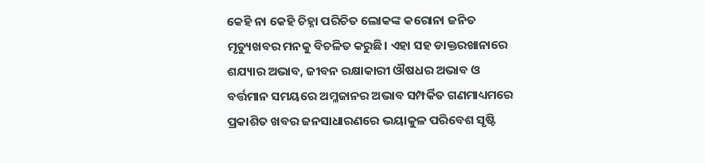କେହି ନା କେହି ଚିହ୍ନା ପରିଚିତ ଲୋକଙ୍କ କରୋନା ଜନିତ ମୃତ୍ୟୁଖବର ମନକୁ ବିଚଳିତ କରୁଛି। ଏହା ସହ ଡାକ୍ତରଖାନାରେ ଶଯ୍ୟାର ଅଭାବ, ଜୀବନ ରକ୍ଷାକାରୀ ଔଷଧର ଅଭାବ ଓ ବର୍ତ୍ତମାନ ସମୟରେ ଅମ୍ଳଜାନର ଅଭାବ ସମ୍ପର୍କିତ ଗଣମାଧ୍ୟମରେ ପ୍ରକାଶିତ ଖବର ଜନସାଧାରଣରେ ଭୟାକୁଳ ପରିବେଶ ସୃଷ୍ଟି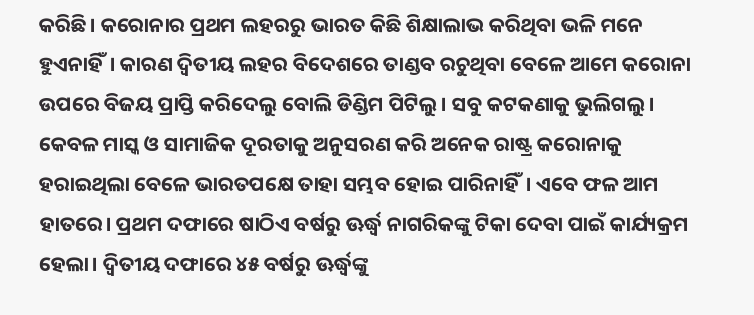କରିଛି। କରୋନାର ପ୍ରଥମ ଲହରରୁ ଭାରତ କିଛି ଶିକ୍ଷାଲାଭ କରିଥିବା ଭଳି ମନେ ହୁଏନାହିଁ। କାରଣ ଦ୍ୱିତୀୟ ଲହର ବିଦେଶରେ ତାଣ୍ଡବ ରଚୁଥିବା ବେଳେ ଆମେ କରୋନା ଉପରେ ବିଜୟ ପ୍ରାପ୍ତି କରିଦେଲୁ ବୋଲି ଡିଣ୍ଡିମ ପିଟିଲୁ। ସବୁ କଟକଣାକୁ ଭୁଲିଗଲୁ। କେବଳ ମାସ୍କ ଓ ସାମାଜିକ ଦୂରତାକୁ ଅନୁସରଣ କରି ଅନେକ ରାଷ୍ଟ୍ର କରୋନାକୁ ହରାଇଥିଲା ବେଳେ ଭାରତପକ୍ଷେ ତାହା ସମ୍ଭବ ହୋଇ ପାରିନାହିଁ। ଏବେ ଫଳ ଆମ ହାତରେ। ପ୍ରଥମ ଦଫାରେ ଷାଠିଏ ବର୍ଷରୁ ଊର୍ଦ୍ଧ୍ୱ ନାଗରିକଙ୍କୁ ଟିକା ଦେବା ପାଇଁ କାର୍ଯ୍ୟକ୍ରମ ହେଲା। ଦ୍ୱିତୀୟ ଦଫାରେ ୪୫ ବର୍ଷରୁ ଊର୍ଦ୍ଧ୍ୱଙ୍କୁ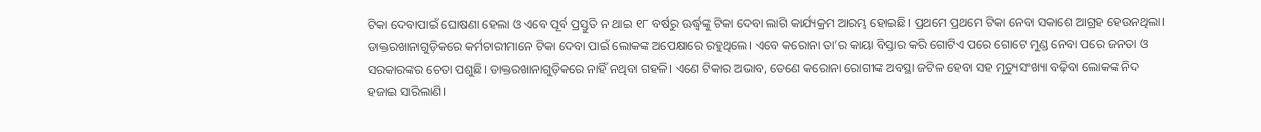ଟିକା ଦେବାପାଇଁ ଘୋଷଣା ହେଲା ଓ ଏବେ ପୂର୍ବ ପ୍ରସ୍ତୁତି ନ ଥାଇ ୧୮ ବର୍ଷରୁ ଊର୍ଦ୍ଧ୍ୱଙ୍କୁ ଟିକା ଦେବା ଲାଗି କାର୍ଯ୍ୟକ୍ରମ ଆରମ୍ଭ ହୋଇଛି। ପ୍ରଥମେ ପ୍ରଥମେ ଟିକା ନେବା ସକାଶେ ଆଗ୍ରହ ହେଉନଥିଲା। ଡାକ୍ତରଖାନାଗୁଡ଼ିକରେ କର୍ମଚାରୀମାନେ ଟିକା ଦେବା ପାଇଁ ଲୋକଙ୍କ ଅପେକ୍ଷାରେ ରହୁଥିଲେ। ଏବେ କରୋନା ତା’ର କାୟା ବିସ୍ତାର କରି ଗୋଟିଏ ପରେ ଗୋଟେ ମୁଣ୍ଡ ନେବା ପରେ ଜନତା ଓ ସରକାରଙ୍କର ଚେତା ପଶୁଛି। ଡାକ୍ତରଖାନାଗୁଡ଼ିକରେ ନାହିଁ ନଥିବା ଗହଳି। ଏଣେ ଟିକାର ଅଭାବ, ତେଣେ କରୋନା ରୋଗୀଙ୍କ ଅବସ୍ଥା ଜଟିଳ ହେବା ସହ ମୃତ୍ୟୁସଂଖ୍ୟା ବଢ଼ିବା ଲୋକଙ୍କ ନିଦ ହଜାଇ ସାରିଲାଣି।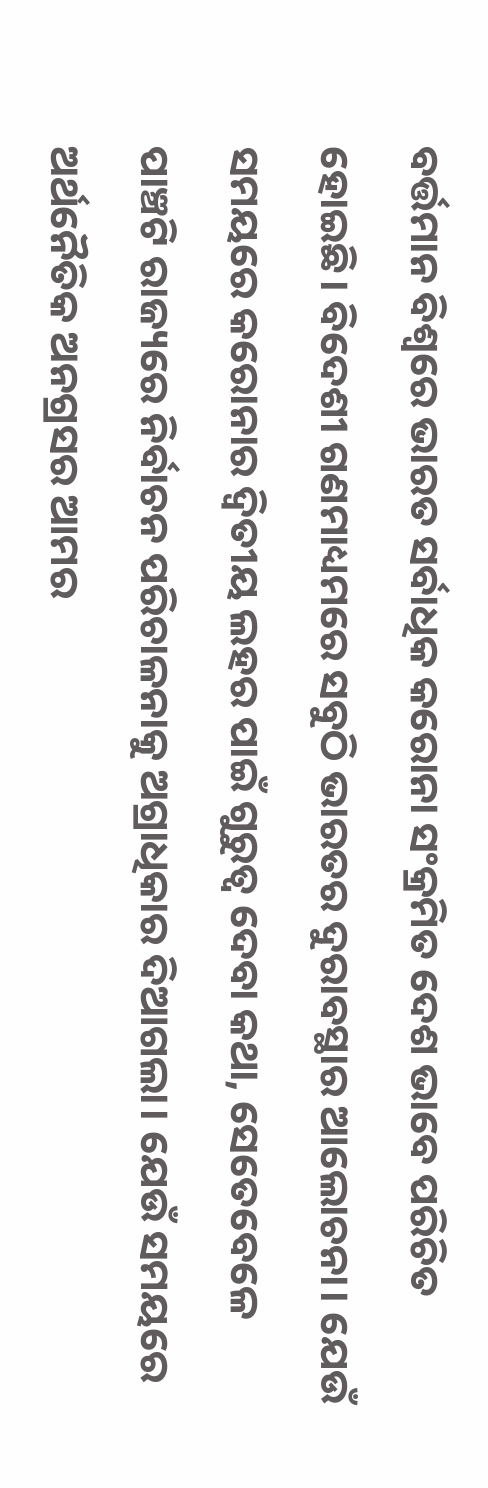ବର୍ତ୍ତମାନ ବିଶ୍ୱରେ ଭାରତ ସର୍ବାଧିକ କରୋନା ସଂକ୍ରମିତ ଦେଶ ଭାବେ ପରିଚିତ ହୋଇଛି। ବିଦେଶୀ ଗଣମାଧ୍ୟମରେ ସବୁଠି ଭାରତର ଦୁରାବସ୍ଥାର ଆଲୋଚନା। ଯେଉଁ ସମୟରେ କରୋନାର ଦ୍ୱିତୀୟ ଲହର ପାଇଁ ଗୁରୁତ୍ୱ ଦେବା କଥା, ସେତେବେଳେ ପାଞ୍ଚଟି ରାଜ୍ୟରେ ନିର୍ବାଚନ ପରିଚାଳନାକୁ ଅଗ୍ରାଧିକାର ଦିଆଗଲା। ଯେଉଁ ସମୟରେ ଅର୍ଥନୈତିକ ଅନଗ୍ରସର ଆମର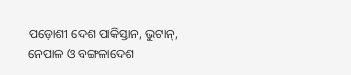ପଡ଼ୋଶୀ ଦେଶ ପାକିସ୍ତାନ, ଭୁଟାନ୍‌, ନେପାଳ ଓ ବଙ୍ଗଳାଦେଶ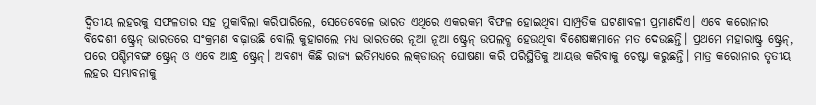ଦ୍ୱିତୀୟ ଲହରକୁ ସଫଳତାର ସହ ମୁକାବିଲା କରିପାରିଲେ, ସେତେବେଳେ ଭାରତ ଏଥିରେ ଏକରକମ ବିଫଳ ହୋଇଥିବା ସାମ୍ପ୍ରତିକ ଘଟଣାବଳୀ ପ୍ରମାଣଦିଏ। ଏବେ କରୋନାର ବିଦେଶୀ ଷ୍ଟ୍ରେନ୍‌ ଭାରତରେ ସଂକ୍ରମଣ ବଢ଼ାଉଛି ବୋଲି କୁହାଗଲେ ମଧ୍ୟ ଭାରତରେ ନୂଆ ନୂଆ ଷ୍ଟ୍ରେନ୍‌ ଉପଲବ୍ଧ ହେଉଥିବା ବିଶେଷଜ୍ଞମାନେ ମତ ଦେଉଛନ୍ତି। ପ୍ରଥମେ ମହାରାଷ୍ଟ୍ର ଷ୍ଟ୍ରେନ୍‌, ପରେ ପଶ୍ଚିମବଙ୍ଗ ଷ୍ଟ୍ରେନ୍‌ ଓ ଏବେ ଆନ୍ଧ୍ର ଷ୍ଟ୍ରେନ୍‌। ଅବଶ୍ୟ କିଛି ରାଜ୍ୟ ଇତିମଧ୍ୟରେ ଲକ୍‌ଡାଉନ୍‌ ଘୋଷଣା କରି ପରିସ୍ଥିତିକୁ ଆୟତ୍ତ କରିବାକୁ ଚେଷ୍ଟା କରୁଛନ୍ତି। ମାତ୍ର କରୋନାର ତୃତୀୟ ଲହର ସମ୍ଭାବନାକୁ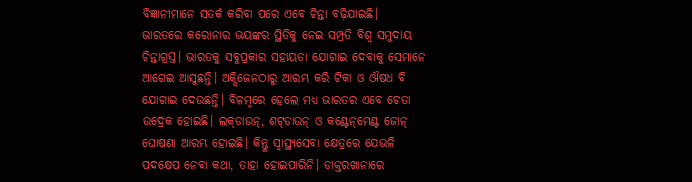ବିଜ୍ଞାନୀମାନେ ସତର୍କ କରିବା ପରେ ଏବେ ଚିନ୍ତା ବଢ଼ିଯାଇଛି।
ଭାରତରେ କରୋନାର ଭୟଙ୍କର ସ୍ଥିତିକୁ ନେଇ ସମ୍ପ୍ରତି ବିଶ୍ବ ସମୁଦାୟ ଚିନ୍ତାଗ୍ରସ୍ତ। ଭାରତକୁ ସବୁପ୍ରକାର ସହାୟତା ଯୋଗାଇ ଦେବାକୁ ସେମାନେ ଆଗେଇ ଆସୁଛନ୍ତି। ଅକ୍ସିଜେନଠାରୁ ଆରମ୍ଭ କରି ଟିକା ଓ ଔଷଧ ବି ଯୋଗାଇ ଦେଉଛନ୍ତି। ବିଳମ୍ବରେ ହେଲେ ମଧ୍ୟ ଭାରତର ଏବେ ଚେତା ଉଦ୍ରେକ ହୋଇଛି। ଲକ୍‌ଡାଉନ୍‌, ଶଟ୍‌ଡାଉନ୍‌ ଓ କଣ୍ଟେନ୍‌ମେଣ୍ଟ ଜୋନ୍‌ ଘୋଷଣା ଆରମ୍ଭ ହୋଇଛି। କିନ୍ତୁ ସ୍ବାସ୍ଥ୍ୟସେବା କ୍ଷେତ୍ରରେ ଯେଭଳି ପଦକ୍ଷେପ ନେବା କଥା, ତାହା ହୋଇପାରିନି। ଡାକ୍ତରଖାନାରେ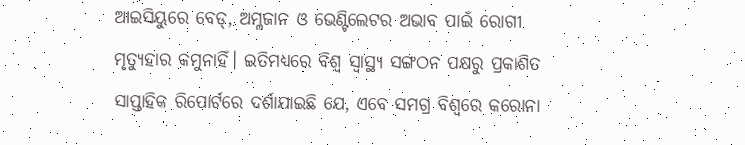ଆଇସିୟୁରେ ବେଡ୍‌, ଅମ୍ଳଜାନ ଓ ଭେଣ୍ଟିଲେଟର ଅଭାବ ପାଇଁ ରୋଗୀ ମୃତ୍ୟୁହାର କମୁନାହିଁ। ଇତିମଧ୍ୟରେ ବିଶ୍ୱ ସ୍ବାସ୍ଥ୍ୟ ସଙ୍ଗଠନ ପକ୍ଷରୁ ପ୍ରକାଶିତ ସାପ୍ତାହିକ ରିପୋର୍ଟରେ ଦର୍ଶାଯାଇଛି ଯେ, ଏବେ ସମଗ୍ର ବିଶ୍ୱରେ କରୋନା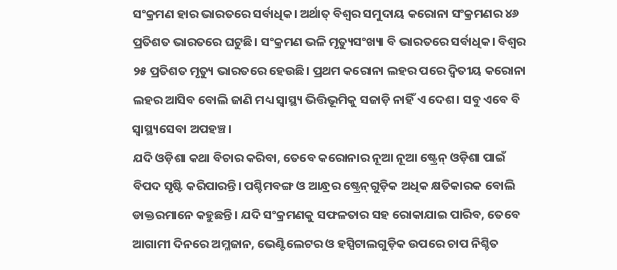ସଂକ୍ରମଣ ହାର ଭାରତରେ ସର୍ବାଧିକ। ଅର୍ଥାତ୍‌ ବିଶ୍ୱର ସମୁଦାୟ କରୋନା ସଂକ୍ରମଣର ୪୬ ପ୍ରତିଶତ ଭାରତରେ ଘଟୁଛି। ସଂକ୍ରମଣ ଭଳି ମୃତ୍ୟୁସଂଖ୍ୟା ବି ଭାରତରେ ସର୍ବାଧିକ। ବିଶ୍ୱର ୨୫ ପ୍ରତିଶତ ମୃତ୍ୟୁ ଭାରତରେ ହେଉଛି। ପ୍ରଥମ କରୋନା ଲହର ପରେ ଦ୍ୱିତୀୟ କରୋନା ଲହର ଆସିବ ବୋଲି ଜାଣି ମଧ୍ୟ ସ୍ବାସ୍ଥ୍ୟ ଭିତ୍ତିଭୂମିକୁ ସଜାଡ଼ି ନାହିଁ ଏ ଦେଶ। ସବୁ ଏବେ ବି ସ୍ବାସ୍ଥ୍ୟସେବା ଅପହଞ୍ଚ।
ଯଦି ଓଡ଼ିଶା କଥା ବିଚାର କରିବା, ତେବେ କରୋନାର ନୂଆ ନୂଆ ଷ୍ଟ୍ରେନ୍‌ ଓଡ଼ିଶା ପାଇଁ ବିପଦ ସୃଷ୍ଟି କରିପାରନ୍ତି। ପଶ୍ଚିମବଙ୍ଗ ଓ ଆନ୍ଧ୍ରର ଷ୍ଟ୍ରେନ୍‌ଗୁଡ଼ିକ ଅଧିକ କ୍ଷତିକାରକ ବୋଲି ଡାକ୍ତରମାନେ କହୁଛନ୍ତି। ଯଦି ସଂକ୍ରମଣକୁ ସଫଳତାର ସହ ରୋକାଯାଇ ପାରିବ, ତେବେ ଆଗାମୀ ଦିନରେ ଅମ୍ଳଜାନ, ଭେଣ୍ଟିଲେଟର ଓ ହସ୍ପିଟାଲଗୁଡ଼ିକ ଉପରେ ଚାପ ନିଶ୍ଚିତ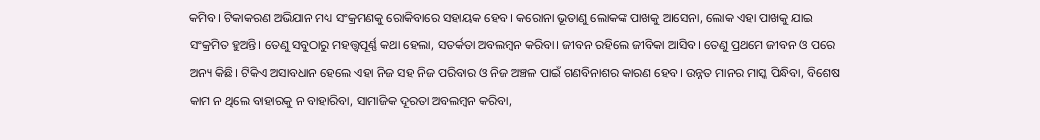କମିବ। ଟିକାକରଣ ଅଭିଯାନ ମଧ୍ୟ ସଂକ୍ରମଣକୁ ରୋକିବାରେ ସହାୟକ ହେବ। କରୋନା ଭୂତାଣୁ ଲୋକଙ୍କ ପାଖକୁ ଆସେନା, ଲୋକ ଏହା ପାଖକୁ ଯାଇ ସଂକ୍ରମିତ ହୁଅନ୍ତି। ତେଣୁ ସବୁଠାରୁ ମହତ୍ତ୍ୱପୂର୍ଣ୍ଣ କଥା ହେଲା, ସତର୍କତା ଅବଲମ୍ବନ କରିବା। ଜୀବନ ରହିଲେ ଜୀବିକା ଆସିବ। ତେଣୁ ପ୍ରଥମେ ଜୀବନ ଓ ପରେ ଅନ୍ୟ କିଛି। ଟିକିଏ ଅସାବଧାନ ହେଲେ ଏହା ନିଜ ସହ ନିଜ ପରିବାର ଓ ନିଜ ଅଞ୍ଚଳ ପାଇଁ ଗଣବିନାଶର କାରଣ ହେବ। ଉନ୍ନତ ମାନର ମାସ୍କ ପିନ୍ଧିବା, ବିଶେଷ କାମ ନ ଥିଲେ ବାହାରକୁ ନ ବାହାରିବା, ସାମାଜିକ ଦୂରତା ଅବଲମ୍ବନ କରିବା,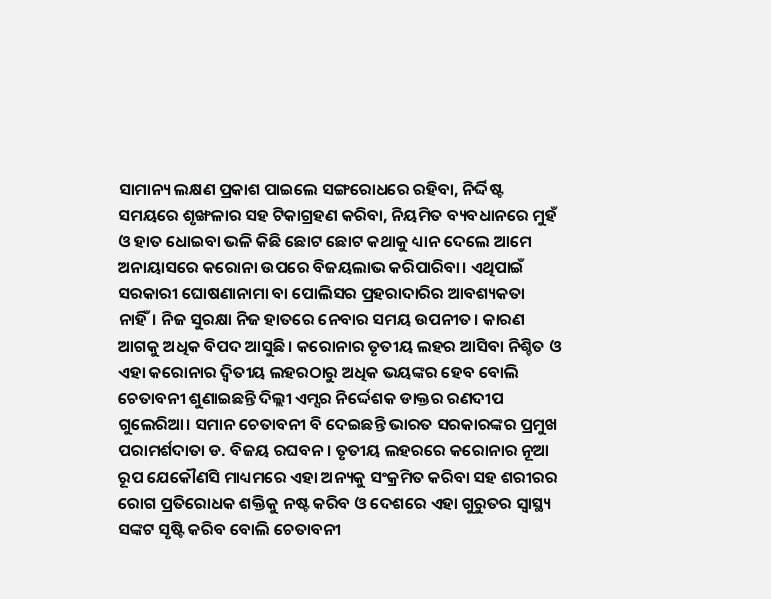ସାମାନ୍ୟ ଲକ୍ଷଣ ପ୍ରକାଶ ପାଇଲେ ସଙ୍ଗରୋଧରେ ରହିବା, ନିର୍ଦ୍ଦିଷ୍ଟ ସମୟରେ ଶୃଙ୍ଖଳାର ସହ ଟିକାଗ୍ରହଣ କରିବା, ନିୟମିତ ବ୍ୟବଧାନରେ ମୁହଁ ଓ ହାତ ଧୋଇବା ଭଳି କିଛି ଛୋଟ ଛୋଟ କଥାକୁ ଧ୍ୟାନ ଦେଲେ ଆମେ ଅନାୟାସରେ କରୋନା ଉପରେ ବିଜୟଲାଭ କରିପାରିବା। ଏଥିପାଇଁ ସରକାରୀ ଘୋଷଣାନାମା ବା ପୋଲିସର ପ୍ରହରାଦାରିର ଆବଶ୍ୟକତା ନାହିଁ। ନିଜ ସୁରକ୍ଷା ନିଜ ହାତରେ ନେବାର ସମୟ ଉପନୀତ। କାରଣ ଆଗକୁ ଅଧିକ ବିପଦ ଆସୁଛି। କରୋନାର ତୃତୀୟ ଲହର ଆସିବା ନିଶ୍ଚିତ ଓ ଏହା କରୋନାର ଦ୍ୱିତୀୟ ଲହରଠାରୁ ଅଧିକ ଭୟଙ୍କର ହେବ ବୋଲି ଚେତାବନୀ ଶୁଣାଇଛନ୍ତି ଦିଲ୍ଲୀ ଏମ୍ସର ନିର୍ଦ୍ଦେଶକ ଡାକ୍ତର ରଣଦୀପ ଗୁଲେରିଆ। ସମାନ ଚେତାବନୀ ବି ଦେଇଛନ୍ତି ଭାରତ ସରକାରଙ୍କର ପ୍ରମୁଖ ପରାମର୍ଶଦାତା ଡ. ବିଜୟ ରଘବନ। ତୃତୀୟ ଲହରରେ କରୋନାର ନୂଆ ରୂପ ଯେକୌଣସି ମାଧ୍ୟମରେ ଏହା ଅନ୍ୟକୁ ସଂକ୍ରମିତ କରିବା ସହ ଶରୀରର ରୋଗ ପ୍ରତିରୋଧକ ଶକ୍ତିକୁ ନଷ୍ଟ କରିବ ଓ ଦେଶରେ ଏହା ଗୁରୁତର ସ୍ବାସ୍ଥ୍ୟ ସଙ୍କଟ ସୃଷ୍ଟି କରିବ ବୋଲି ଚେତାବନୀ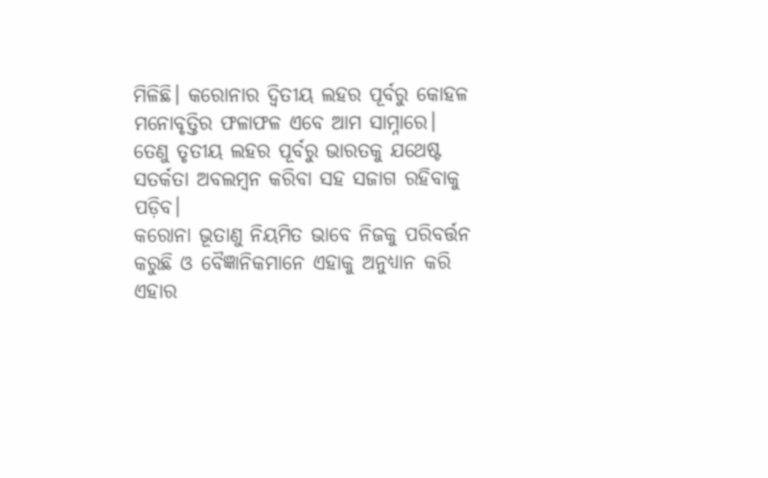ମିଳିଛି। କରୋନାର ଦ୍ୱିତୀୟ ଲହର ପୂର୍ବରୁ କୋହଳ ମନୋବୃତ୍ତିର ଫଳାଫଳ ଏବେ ଆମ ସାମ୍ନାରେ। ତେଣୁ ତୃତୀୟ ଲହର ପୂର୍ବରୁ ଭାରତକୁ ଯଥେଷ୍ଟ ସତର୍କତା ଅବଲମ୍ବନ କରିବା ସହ ସଜାଗ ରହିବାକୁ ପଡ଼ିବ।
କରୋନା ଭୂତାଣୁ ନିୟମିତ ଭାବେ ନିଜକୁ ପରିବର୍ତ୍ତନ କରୁଛି ଓ ବୈଜ୍ଞାନିକମାନେ ଏହାକୁ ଅନୁଧ୍ୟାନ କରି ଏହାର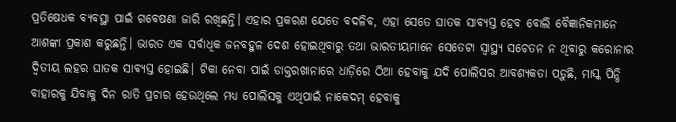ପ୍ରତିଷେଧକ ବ୍ୟବସ୍ଥା ପାଇଁ ଗବେଷଣା ଜାରି ରଖିଛନ୍ତି। ଏହାର ପ୍ରକରଣ ଯେତେ ବଦଳିବ, ଏହା ସେତେ ଘାତକ ସାବ୍ୟସ୍ତ ହେବ ବୋଲି ବୈଜ୍ଞାନିକମାନେ ଆଶଙ୍କା ପ୍ରକାଶ କରୁଛନ୍ତି। ଭାରତ ଏକ ସର୍ବାଧିକ ଜନବହୁଳ ଦେଶ ହୋଇଥିବାରୁ ତଥା ଭାରତୀୟମାନେ ସେତେଟା ସ୍ବାସ୍ଥ୍ୟ ସଚେତନ ନ ଥିବାରୁ କରୋନାର ଦ୍ୱିତୀୟ ଲହର ଘାତକ ସାବ୍ୟସ୍ତ ହୋଇଛି। ଟିକା ନେବା ପାଇଁ ଡାକ୍ତରଖାନାରେ ଧାଡ଼ିରେ ଠିଆ ହେବାକୁ ଯଦି ପୋଲିସର ଆବଶ୍ୟକତା ପଡ଼ୁଛି, ମାସ୍କ ପିନ୍ଧି ବାହାରକୁ ଯିବାକୁ ଦିନ ରାତି ପ୍ରଚାର ହେଉଥିଲେ ମଧ୍ୟ ପୋଲିସକୁ ଏଥିପାଇଁ ନାକେଦମ୍‌ ହେବାକୁ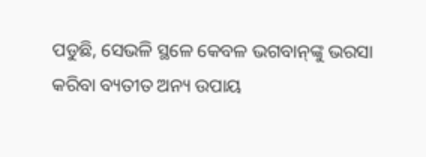ପଡୁଛି, ସେଭଳି ସ୍ଥଳେ କେବଳ ଭଗବାନ୍‌ଙ୍କୁ ଭରସା କରିବା ବ୍ୟତୀତ ଅନ୍ୟ ଉପାୟ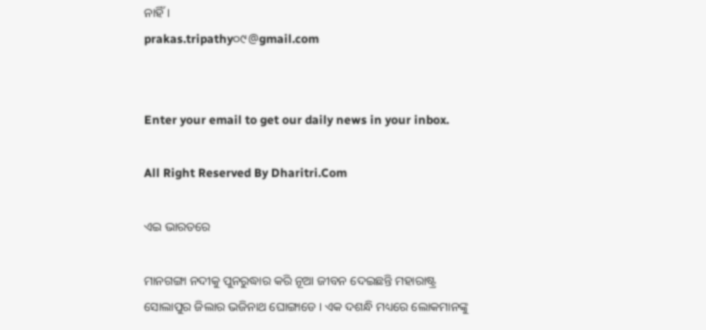ନାହିଁ।
prakas.tripathy୦୯@gmail.com


Enter your email to get our daily news in your inbox.

All Right Reserved By Dharitri.Com

ଏଇ ଭାରତରେ

ମାନଗଙ୍ଗା ନଦୀକୁ ପୁନରୁଦ୍ଧାର କରି ନୂଆ ଜୀବନ ଦେଇଛନ୍ତି ମହାରାଷ୍ଟ୍ର ସୋଲାପୁର ଜିଲାର ଭଜିନାଥ ଘୋଙ୍ଗାଡେ । ଏକ ଦଶନ୍ଧି ମଧ୍ୟରେ ଲୋକମାନଙ୍କୁ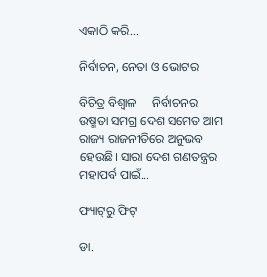ଏକାଠି କରି...

ନିର୍ବାଚନ, ନେତା ଓ ଭୋଟର

ବିଚିତ୍ର ବିଶ୍ୱାଳ     ନିର୍ବାଚନର ଉଷ୍ମତା ସମଗ୍ର ଦେଶ ସମେତ ଆମ ରାଜ୍ୟ ରାଜନୀତିରେ ଅନୁଭବ ହେଉଛି। ସାରା ଦେଶ ଗଣତନ୍ତ୍ରର ମହାପର୍ବ ପାଇଁ...

ଫ୍ୟାଟ୍‌ରୁ ଫିଟ୍‌

ଡା.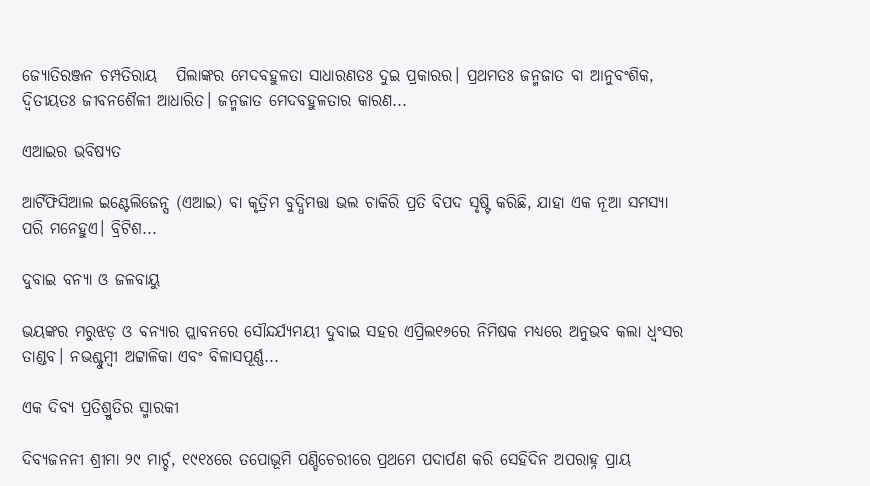ଜ୍ୟୋତିରଞ୍ଜନ ଚମ୍ପତିରାୟ   ପିଲାଙ୍କର ମେଦବହୁଳତା ସାଧାରଣତଃ ଦୁଇ ପ୍ରକାରର। ପ୍ରଥମତଃ ଜନ୍ମଜାତ ବା ଆନୁବଂଶିକ, ଦ୍ୱିତୀୟତଃ ଜୀବନଶୈଳୀ ଆଧାରିତ। ଜନ୍ମଜାତ ମେଦବହୁଳତାର କାରଣ...

ଏଆଇର ଭବିଷ୍ୟତ

ଆର୍ଟିଫିସିଆଲ ଇଣ୍ଟେଲିଜେନ୍ସ (ଏଆଇ) ବା କୃତ୍ରିମ ବୁଦ୍ଧିମତ୍ତା ଭଲ ଚାକିରି ପ୍ରତି ବିପଦ ସୃଷ୍ଟି କରିଛି, ଯାହା ଏକ ନୂଆ ସମସ୍ୟା ପରି ମନେହୁଏ। ବ୍ରିଟିଶ...

ଦୁବାଇ ବନ୍ୟା ଓ ଜଳବାୟୁ

ଭୟଙ୍କର ମରୁଝଡ଼ ଓ ବନ୍ୟାର ପ୍ଲାବନରେ ସୌନ୍ଦର୍ଯ୍ୟମୟୀ ଦୁବାଇ ସହର ଏପ୍ରିଲ୧୬ରେ ନିମିଷକ ମଧ୍ୟରେ ଅନୁଭବ କଲା ଧ୍ବଂସର ତାଣ୍ଡବ। ନଭଶ୍ଚୁମ୍ବୀ ଅଟ୍ଟାଳିକା ଏବଂ ବିଳାସପୂର୍ଣ୍ଣ...

ଏକ ଦିବ୍ୟ ପ୍ରତିଶ୍ରୁତିର ସ୍ମାରକୀ

ଦିବ୍ୟଜନନୀ ଶ୍ରୀମା ୨୯ ମାର୍ଚ୍ଚ, ୧୯୧୪ରେ ତପୋଭୂମି ପଣ୍ଡିଚେରୀରେ ପ୍ରଥମେ ପଦାର୍ପଣ କରି ସେହିଦିନ ଅପରାହ୍ନ ପ୍ରାୟ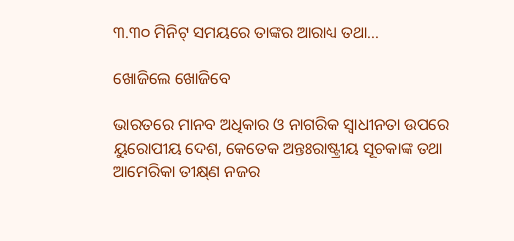୩.୩୦ ମିନିଟ୍‌ ସମୟରେ ତାଙ୍କର ଆରାଧ୍ୟ ତଥା...

ଖୋଜିଲେ ଖୋଜିବେ

ଭାରତରେ ମାନବ ଅଧିକାର ଓ ନାଗରିକ ସ୍ବାଧୀନତା ଉପରେ ୟୁରୋପୀୟ ଦେଶ, କେତେକ ଅନ୍ତଃରାଷ୍ଟ୍ରୀୟ ସୂଚକାଙ୍କ ତଥା ଆମେରିକା ତୀକ୍ଷ୍‌ଣ ନଜର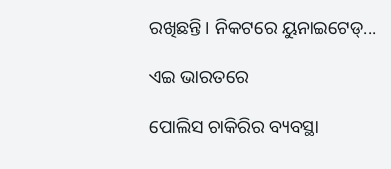ରଖିଛନ୍ତି। ନିକଟରେ ୟୁନାଇଟେଡ୍‌...

ଏଇ ଭାରତରେ

ପୋଲିସ ଚାକିରିର ବ୍ୟବସ୍ଥା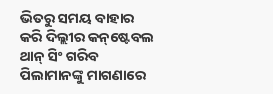ଭିତରୁ ସମୟ ବାହାର କରି ଦିଲ୍ଲୀର କନ୍‌ଷ୍ଟେବଲ ଥାନ୍‌ ସିଂ ଗରିବ ପିଲାମାନଙ୍କୁ ମାଗଣାରେ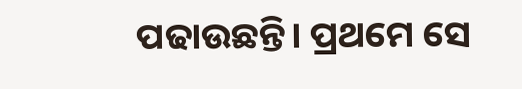ପଢାଉଛନ୍ତି। ପ୍ରଥମେ ସେ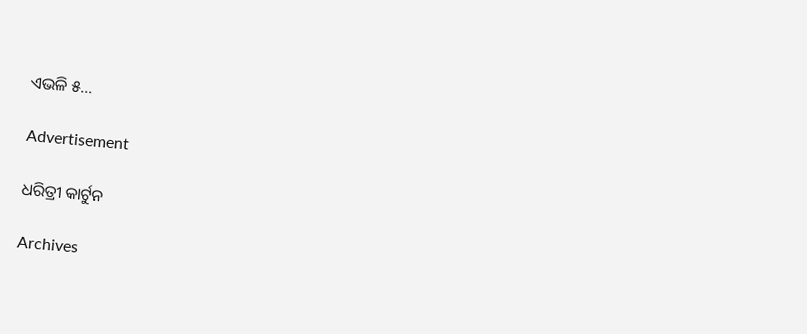ଏଭଳି ୫...

Advertisement

ଧରିତ୍ରୀ କାର୍ଟୁନ

Archives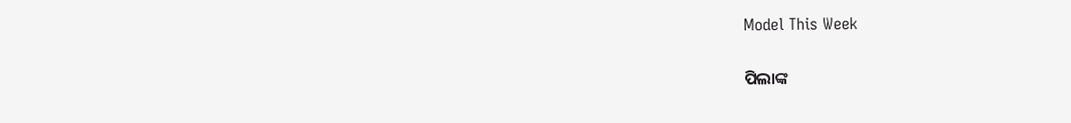Model This Week

ପିଲାଙ୍କ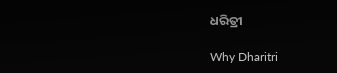ଧରିତ୍ରୀ

Why Dharitri